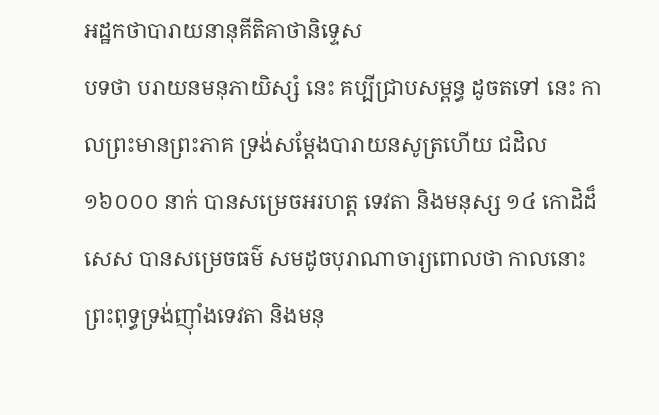អដ្ឋកថាបារាយនានុគីតិគាថានិទ្ទេស
បទថា បរាយនមនុភាយិស្សំ នេះ គប្បីជ្រាបសម្ពន្ធ ដូចតទៅ នេះ កាលព្រះមានព្រះភាគ ទ្រង់សម្តែងបារាយនសូត្រហើយ ជដិល ១៦០០០ នាក់ បានសម្រេចអរហត្ត ទេវតា និងមនុស្ស ១៤ កោដិដ៏សេស បានសម្រេចធម៌ សមដូចបុរាណាចារ្យពោលថា កាលនោះ ព្រះពុទ្ធទ្រង់ញ៉ាំងទេវតា និងមនុ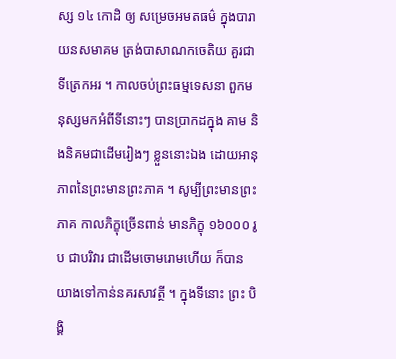ស្ស ១៤ កោដិ ឲ្យ សម្រេចអមតធម៌ ក្នុងបារាយនសមាគម ត្រង់បាសាណកចេតិយ គួរជាទីត្រេកអរ ។ កាលចប់ព្រះធម្មទេសនា ពួកមនុស្សមកអំពីទីនោះៗ បានប្រាកដក្នុង គាម និងនិគមជាដើមរៀងៗ ខ្លួននោះឯង ដោយអានុភាពនៃព្រះមានព្រះភាគ ។ សូម្បីព្រះមានព្រះភាគ កាលភិក្ខុច្រើនពាន់ មានភិក្ខុ ១៦០០០ រូប ជាបរិវារ ជាដើមចោមរោមហើយ ក៏បានយាងទៅកាន់នគរសាវត្ថី ។ ក្នុងទីនោះ ព្រះ បិង្គិ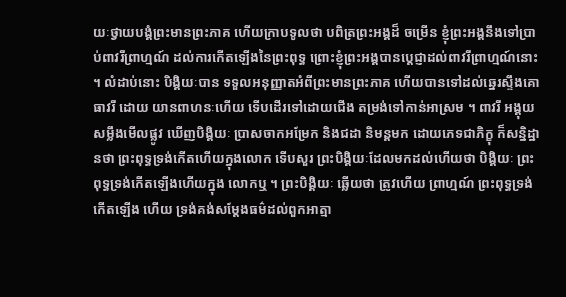យៈថ្វាយបង្គំព្រះមានព្រះភាគ ហើយក្រាបទូលថា បពិត្រព្រះអង្គដ៏ ចម្រើន ខ្ញុំព្រះអង្គនឹងទៅប្រាប់ពាវរីព្រាហ្មណ៍ ដល់ការកើតឡើងនៃព្រះពុទ្ធ ព្រោះខ្ញុំព្រះអង្គបានប្តេជ្ញាដល់ពាវរីព្រាហ្មណ៍នោះ ។ លំដាប់នោះ បិង្គិយៈបាន ទទួលអនុញ្ញាតអំពីព្រះមានព្រះភាគ ហើយបានទៅដល់ឆ្នេរស្ទឹងគោធាវរី ដោយ យានពាហនៈហើយ ទើបដើរទៅដោយជើង តម្រង់ទៅកាន់អាស្រម ។ ពាវរី អង្គុយសម្លឹងមើលផ្លូវ ឃើញបិង្គិយៈ ប្រាសចាកអម្រែក និងជដា និមន្តមក ដោយភេទជាភិក្ខុ ក៏សន្និដ្ឋានថា ព្រះពុទ្ធទ្រង់កើតហើយក្នុងលោក ទើបសួរ ព្រះបិង្គិយៈដែលមកដល់ហើយថា បិង្គិយៈ ព្រះពុទ្ធទ្រង់កើតឡើងហើយក្នុង លោកឬ ។ ព្រះបិង្គិយៈ ឆ្លើយថា ត្រូវហើយ ព្រាហ្មណ៍ ព្រះពុទ្ធទ្រង់កើតឡើង ហើយ ទ្រង់គង់សម្តែងធម៌ដល់ពួកអាត្មា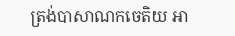ត្រង់បាសាណកចេតិយ អា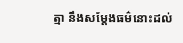ត្មា នឹងសម្តែងធម៌នោះដល់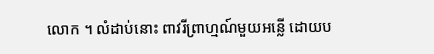លោក ។ លំដាប់នោះ ពាវរីព្រាហ្មណ៍មួយអន្លើ ដោយប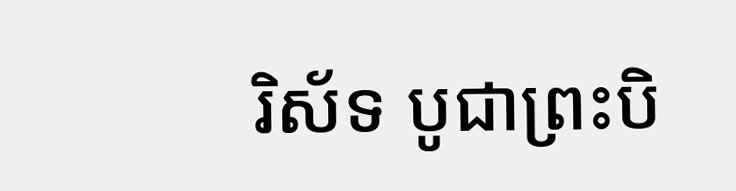រិស័ទ បូជាព្រះបិ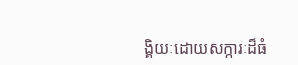ង្គិយៈដោយសក្ការៈដ៏ធំ